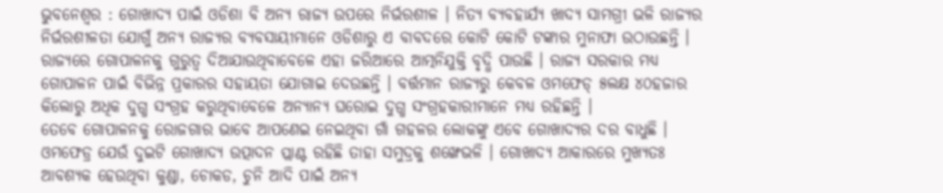ଭୁବନେଶ୍ୱର : ଗୋଖାଦ୍ୟ ପାଇଁ ଓଡିଶା ବି ଅନ୍ୟ ରାଜ୍ୟ ଉପରେ ନିର୍ଭରଶୀଳ । ନିତ୍ୟ ବ୍ୟବହାର୍ଯ୍ୟ ଖାଦ୍ୟ ସାମଗ୍ରୀ ଭଳି ରାଜ୍ୟର ନିର୍ଭରଶୀଳତା ଯୋଗୁଁ ଅନ୍ୟ ରାଜ୍ୟର ବ୍ୟବସାୟୀମାନେ ଓଡିଶାରୁ ଏ ବାବଦରେ କୋଟି କୋଟି ଟଙ୍କାର ମୁନାଫା ଉଠାଉଛନ୍ତି ।
ରାଜ୍ୟରେ ଗୋପାଳନକୁ ଗୁରୁତ୍ୱ ଦିଆଯାଉଥିବାବେଳେ ଏହା ଜରିଆରେ ଆତ୍ମନିଯୁକ୍ତି ବୃଦ୍ଧି ପାଉଛି । ରାଜ୍ୟ ସରକାର ମଧ୍ୟ ଗୋପାଳନ ପାଇଁ ବିଭିନ୍ନ ପ୍ରକାରର ସହାୟତା ଯୋଗାଇ ଦେଉଛନ୍ତି । ବର୍ତ୍ତମାନ ରାଜ୍ୟରୁ କେବଳ ଓମଫେଡ୍ ୫ଲକ୍ଷ ୪୦ହଜାର କିଲୋରୁ ଅଧିକ ଦୁଗ୍ଧ ସଂଗ୍ରହ କରୁଥିବାବେଳେ ଅନ୍ୟାନ୍ୟ ଘରୋଇ ଦୁଗ୍ଧ ସଂଗ୍ରହକାରୀମାନେ ମଧ୍ୟ ରହିଛନ୍ତି ।
ତେବେ ଗୋପାଳନକୁ ରୋଜଗାର ଭାବେ ଆପଣେଇ ନେଇଥିବା ଗାଁ ଗହଳର ଲୋକଙ୍କୁ ଏବେ ଗୋଖାଦ୍ୟର ଦର ବାଧୁଛି । ଓମଫେଡ୍ର ଯେଉଁ ଦୁଇଟି ଗୋଖାଦ୍ୟ ଉତ୍ପାଦନ ପ୍ଲାଣ୍ଟ ରହିଛି ତାହା ସମୁଦ୍ରକୁ ଶଙ୍ଖେଭଳି । ଗୋଖାଦ୍ୟ ଆକାରରେ ମୁଖ୍ୟତଃ ଆବଶ୍ୟକ ହେଉଥିବା କୁଣ୍ଡା, ଚୋକଡ, ଚୁନି ଆଦି ପାଇଁ ଅନ୍ୟ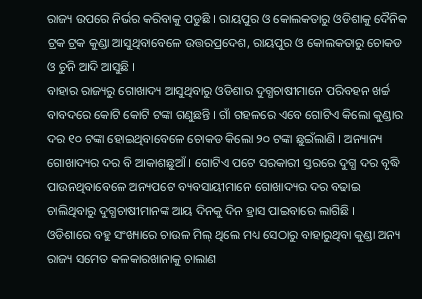ରାଜ୍ୟ ଉପରେ ନିର୍ଭର କରିବାକୁ ପଡୁଛି । ରାୟପୁର ଓ କୋଲକତାରୁ ଓଡିଶାକୁ ଦୈନିକ ଟ୍ରକ ଟ୍ରକ କୁଣ୍ଡା ଆସୁଥିବାବେଳେ ଉତ୍ତରପ୍ରଦେଶ, ରାୟପୁର ଓ କୋଲକତାରୁ ଚୋକଡ ଓ ଚୁନି ଆଦି ଆସୁଛି ।
ବାହାର ରାଜ୍ୟରୁ ଗୋଖାଦ୍ୟ ଆସୁଥିବାରୁ ଓଡିଶାର ଦୁଗ୍ଧଚାଷୀମାନେ ପରିବହନ ଖର୍ଚ୍ଚ ବାବଦରେ କୋଟି କୋଟି ଟଙ୍କା ଗଣୁଛନ୍ତି । ଗାଁ ଗହଳରେ ଏବେ ଗୋଟିଏ କିଲୋ କୁଣ୍ଡାର ଦର ୧୦ ଟଙ୍କା ହୋଇଥିବାବେଳେ ଚୋକଡ କିଲୋ ୨୦ ଟଙ୍କା ଛୁଇଁଲାଣି । ଅନ୍ୟାନ୍ୟ ଗୋଖାଦ୍ୟର ଦର ବି ଆକାଶଛୁଆଁ । ଗୋଟିଏ ପଟେ ସରକାରୀ ସ୍ତରରେ ଦୁଗ୍ଧ ଦର ବୃଦ୍ଧି ପାଉନଥିବାବେଳେ ଅନ୍ୟପଟେ ବ୍ୟବସାୟୀମାନେ ଗୋଖାଦ୍ୟର ଦର ବଢାଇ ଚାଲିଥିବାରୁ ଦୁଗ୍ଧଚାଷୀମାନଙ୍କ ଆୟ ଦିନକୁ ଦିନ ହ୍ରାସ ପାଇବାରେ ଲାଗିଛି ।
ଓଡିଶାରେ ବହୁ ସଂଖ୍ୟାରେ ଚାଉଳ ମିଲ୍ ଥିଲେ ମଧ୍ୟ ସେଠାରୁ ବାହାରୁଥିବା କୁଣ୍ଡା ଅନ୍ୟ ରାଜ୍ୟ ସମେତ କଳକାରଖାନାକୁ ଚାଲାଣ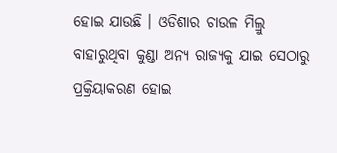ହୋଇ ଯାଉଛି । ଓଡିଶାର ଚାଉଳ ମିଲ୍ରୁ ବାହାରୁଥିବା କୁଣ୍ଡା ଅନ୍ୟ ରାଜ୍ୟକୁ ଯାଇ ସେଠାରୁ ପ୍ରକ୍ରିୟାକରଣ ହୋଇ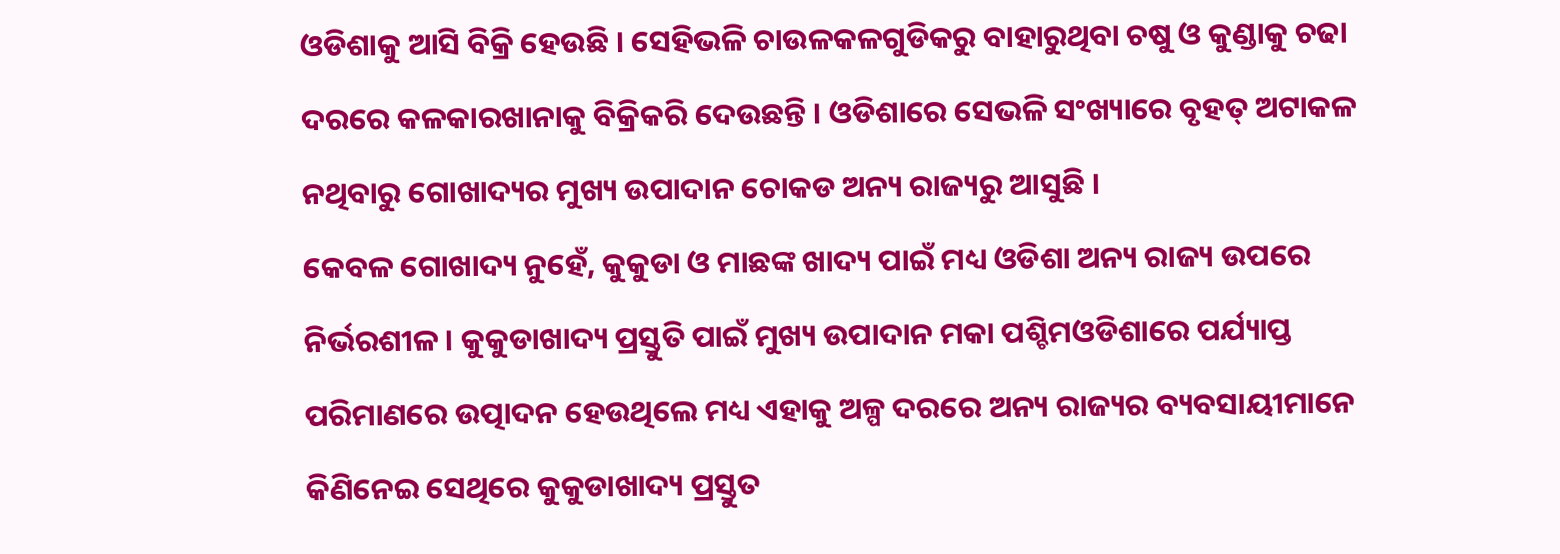ଓଡିଶାକୁ ଆସି ବିକ୍ରି ହେଉଛି । ସେହିଭଳି ଚାଉଳକଳଗୁଡିକରୁ ବାହାରୁଥିବା ଚଷୁ ଓ କୁଣ୍ଡାକୁ ଚଢା ଦରରେ କଳକାରଖାନାକୁ ବିକ୍ରିକରି ଦେଉଛନ୍ତି । ଓଡିଶାରେ ସେଭଳି ସଂଖ୍ୟାରେ ବୃହତ୍ ଅଟାକଳ ନଥିବାରୁ ଗୋଖାଦ୍ୟର ମୁଖ୍ୟ ଉପାଦାନ ଚୋକଡ ଅନ୍ୟ ରାଜ୍ୟରୁ ଆସୁଛି ।
କେବଳ ଗୋଖାଦ୍ୟ ନୁହେଁ, କୁକୁଡା ଓ ମାଛଙ୍କ ଖାଦ୍ୟ ପାଇଁ ମଧ୍ୟ ଓଡିଶା ଅନ୍ୟ ରାଜ୍ୟ ଉପରେ ନିର୍ଭରଶୀଳ । କୁକୁଡାଖାଦ୍ୟ ପ୍ରସ୍ତୁତି ପାଇଁ ମୁଖ୍ୟ ଉପାଦାନ ମକା ପଶ୍ଚିମଓଡିଶାରେ ପର୍ଯ୍ୟାପ୍ତ ପରିମାଣରେ ଉତ୍ପାଦନ ହେଉଥିଲେ ମଧ୍ୟ ଏହାକୁ ଅଳ୍ପ ଦରରେ ଅନ୍ୟ ରାଜ୍ୟର ବ୍ୟବସାୟୀମାନେ କିଣିନେଇ ସେଥିରେ କୁକୁଡାଖାଦ୍ୟ ପ୍ରସ୍ତୁତ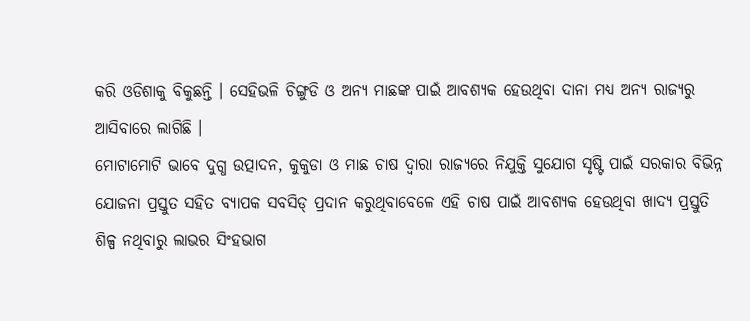କରି ଓଡିଶାକୁ ବିକୁଛନ୍ତି । ସେହିଭଳି ଚିଙ୍ଗୁଡି ଓ ଅନ୍ୟ ମାଛଙ୍କ ପାଇଁ ଆବଶ୍ୟକ ହେଉଥିବା ଦାନା ମଧ୍ୟ ଅନ୍ୟ ରାଜ୍ୟରୁ ଆସିବାରେ ଲାଗିଛି ।
ମୋଟାମୋଟି ଭାବେ ଦୁଗ୍ଧ ଉତ୍ପାଦନ, କୁକୁଡା ଓ ମାଛ ଚାଷ ଦ୍ୱାରା ରାଜ୍ୟରେ ନିଯୁକ୍ତି ସୁଯୋଗ ସୃଷ୍ଟି ପାଇଁ ସରକାର ବିଭିନ୍ନ ଯୋଜନା ପ୍ରସ୍ତୁତ ସହିତ ବ୍ୟାପକ ସବସିଡ୍ ପ୍ରଦାନ କରୁଥିବାବେଳେ ଏହି ଚାଷ ପାଇଁ ଆବଶ୍ୟକ ହେଉଥିବା ଖାଦ୍ୟ ପ୍ରସ୍ତୁତି ଶିଳ୍ପ ନଥିବାରୁ ଲାଭର ସିଂହଭାଗ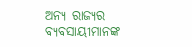ଅନ୍ୟ ରାଜ୍ୟର ବ୍ୟବସାୟୀମାନଙ୍କ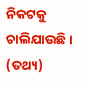ନିକଟକୁ ଚାଲିଯାଉଛି । (ତଥ୍ୟ)